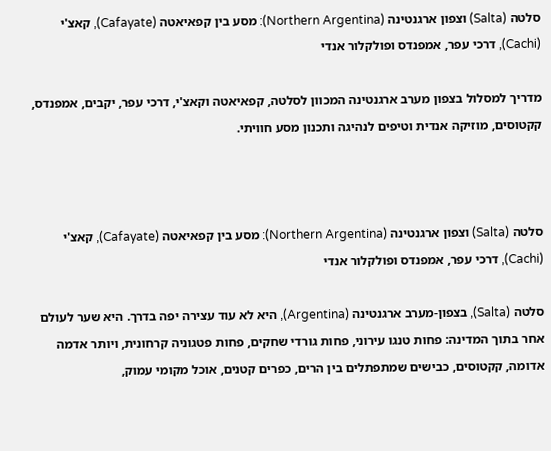סלטה (Salta) וצפון ארגנטינה (Northern Argentina): מסע בין קפאיאטה (Cafayate), קאצ'י (Cachi), דרכי עפר, אמפנדס ופולקלור אנדי

מדריך למסלול בצפון מערב ארגנטינה המכוון לסלטה, קפאיאטה וקאצ'י, דרכי עפר, יקבים, אמפנדס, קקטוסים, מוזיקה אנדית וטיפים לנהיגה ותכנון מסע חוויתי.



סלטה (Salta) וצפון ארגנטינה (Northern Argentina): מסע בין קפאיאטה (Cafayate), קאצ'י (Cachi), דרכי עפר, אמפנדס ופולקלור אנדי

סלטה (Salta), בצפון-מערב ארגנטינה (Argentina), היא לא עוד עצירה יפה בדרך. היא שער לעולם אחר בתוך המדינה: פחות טנגו עירוני, פחות גורדי שחקים, פחות פטגוניה קרחונית, ויותר אדמה אדומה, קקטוסים, כבישים שמתפתלים בין הרים, כפרים קטנים, אוכל מקומי עמוק,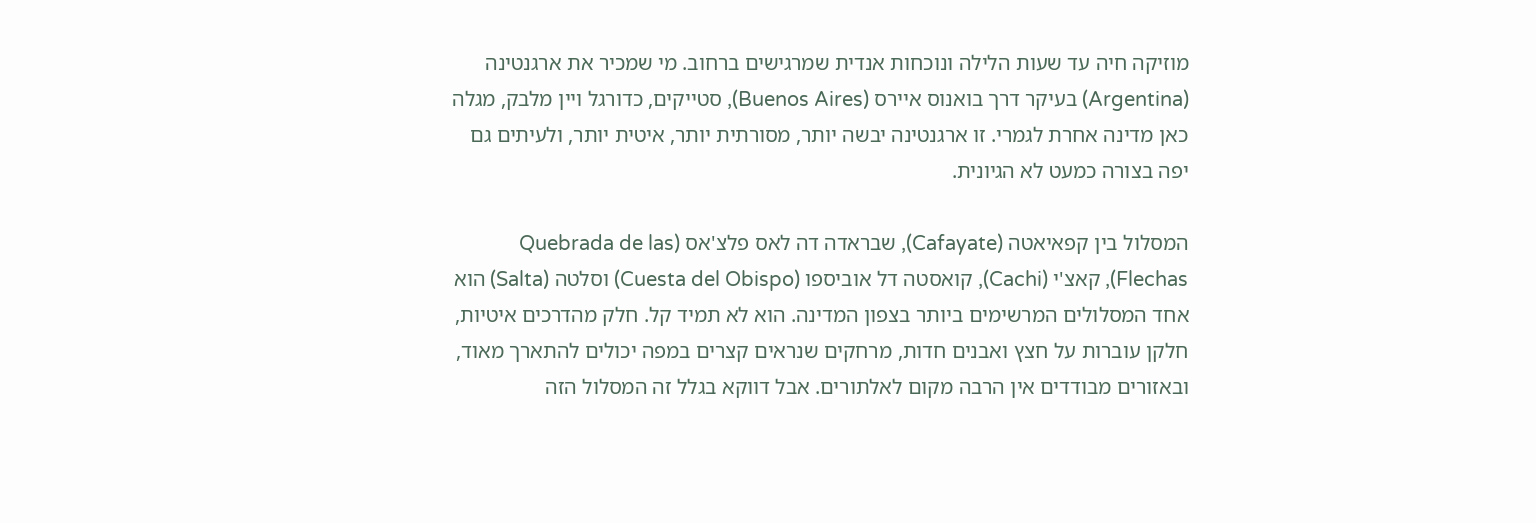מוזיקה חיה עד שעות הלילה ונוכחות אנדית שמרגישים ברחוב. מי שמכיר את ארגנטינה (Argentina) בעיקר דרך בואנוס איירס (Buenos Aires), סטייקים, כדורגל ויין מלבק, מגלה כאן מדינה אחרת לגמרי. זו ארגנטינה יבשה יותר, מסורתית יותר, איטית יותר, ולעיתים גם יפה בצורה כמעט לא הגיונית.

המסלול בין קפאיאטה (Cafayate), שבראדה דה לאס פלצ'אס (Quebrada de las Flechas), קאצ'י (Cachi), קואסטה דל אוביספו (Cuesta del Obispo) וסלטה (Salta) הוא אחד המסלולים המרשימים ביותר בצפון המדינה. הוא לא תמיד קל. חלק מהדרכים איטיות, חלקן עוברות על חצץ ואבנים חדות, מרחקים שנראים קצרים במפה יכולים להתארך מאוד, ובאזורים מבודדים אין הרבה מקום לאלתורים. אבל דווקא בגלל זה המסלול הזה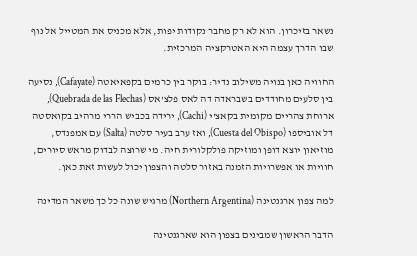נשאר בזיכרון. הוא לא רק מחבר נקודות יפות, אלא מכניס את המטייל אל נוף שבו הדרך עצמה היא האטרקציה המרכזית.

החוויה כאן בנויה משילוב נדיר: בוקר בין כרמים בקפאיאטה (Cafayate), נסיעה בין סלעים מחודדים בשבראדה דה לאס פלצ'אס (Quebrada de las Flechas), ארוחת צהריים מקומית בקאצ'י (Cachi), ירידה בכביש הררי מרהיב בקואסטה דל אוביספו (Cuesta del Obispo), ואז ערב בעיר סלטה (Salta) עם אמפנדס, מוזיאון יוצא דופן ומוזיקה פולקלורית חיה. מי שרוצה לבדוק מראש סיורים, חוויות או אפשרויות הזמנה באזור סלטה והצפון יכול לעשות זאת כאן.

למה צפון ארגנטינה (Northern Argentina) מרגיש שונה כל כך משאר המדינה

הדבר הראשון שמבינים בצפון הוא שארגנטינה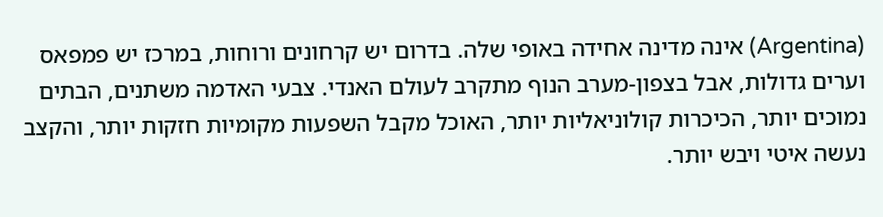(Argentina) אינה מדינה אחידה באופי שלה. בדרום יש קרחונים ורוחות, במרכז יש פמפאס וערים גדולות, אבל בצפון-מערב הנוף מתקרב לעולם האנדי. צבעי האדמה משתנים, הבתים נמוכים יותר, הכיכרות קולוניאליות יותר, האוכל מקבל השפעות מקומיות חזקות יותר, והקצב נעשה איטי ויבש יותר.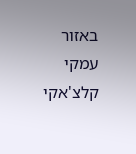באזור עמקי קלצ'אקי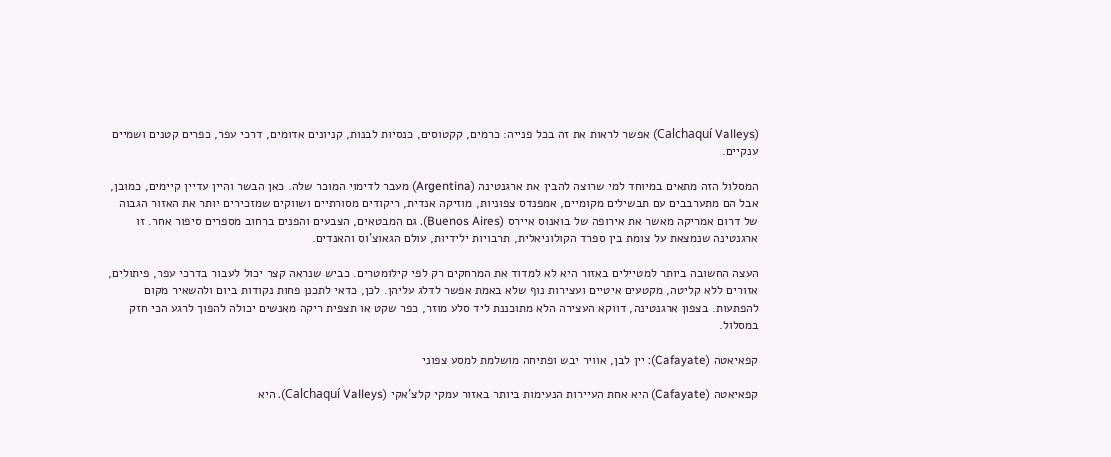(Calchaquí Valleys) אפשר לראות את זה בכל פנייה: כרמים, קקטוסים, כנסיות לבנות, קניונים אדומים, דרכי עפר, כפרים קטנים ושמיים ענקיים.

המסלול הזה מתאים במיוחד למי שרוצה להבין את ארגנטינה (Argentina) מעבר לדימוי המוכר שלה. כאן הבשר והיין עדיין קיימים, כמובן, אבל הם מתערבבים עם תבשילים מקומיים, אמפנדס צפוניות, מוזיקה אנדית, ריקודים מסורתיים ושווקים שמזכירים יותר את האזור הגבוה של דרום אמריקה מאשר את אירופה של בואנוס איירס (Buenos Aires). גם המבטאים, הצבעים והפנים ברחוב מספרים סיפור אחר. זו ארגנטינה שנמצאת על צומת בין ספרד הקולוניאלית, תרבויות ילידיות, עולם הגאוצ'וס והאנדים.

העצה החשובה ביותר למטיילים באזור היא לא למדוד את המרחקים רק לפי קילומטרים. כביש שנראה קצר יכול לעבור בדרכי עפר, פיתולים, אזורים ללא קליטה, מקטעים איטיים ועצירות נוף שלא באמת אפשר לדלג עליהן. לכן, כדאי לתכנן פחות נקודות ביום ולהשאיר מקום להפתעות. בצפון ארגנטינה, דווקא העצירה הלא מתוכננת ליד סלע מוזר, כפר שקט או תצפית ריקה מאנשים יכולה להפוך לרגע הכי חזק במסלול.

קפאיאטה (Cafayate): יין לבן, אוויר יבש ופתיחה מושלמת למסע צפוני

קפאיאטה (Cafayate) היא אחת העיירות הנעימות ביותר באזור עמקי קלצ'אקי (Calchaquí Valleys). היא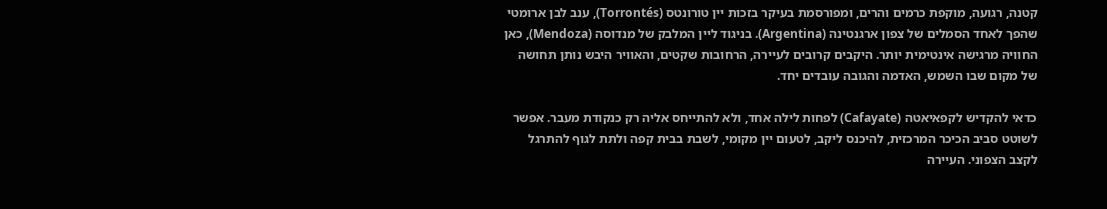קטנה, רגועה, מוקפת כרמים והרים, ומפורסמת בעיקר בזכות יין טורונטס (Torrontés), ענב לבן ארומטי שהפך לאחד הסמלים של צפון ארגנטינה (Argentina). בניגוד ליין המלבק של מנדוסה (Mendoza), כאן החוויה מרגישה אינטימית יותר. היקבים קרובים לעיירה, הרחובות שקטים, והאוויר היבש נותן תחושה של מקום שבו השמש, האדמה והגובה עובדים יחד.

כדאי להקדיש לקפאיאטה (Cafayate) לפחות לילה אחד, ולא להתייחס אליה רק כנקודת מעבר. אפשר לשוטט סביב הכיכר המרכזית, להיכנס ליקב, לטעום יין מקומי, לשבת בבית קפה ולתת לגוף להתרגל לקצב הצפוני. העיירה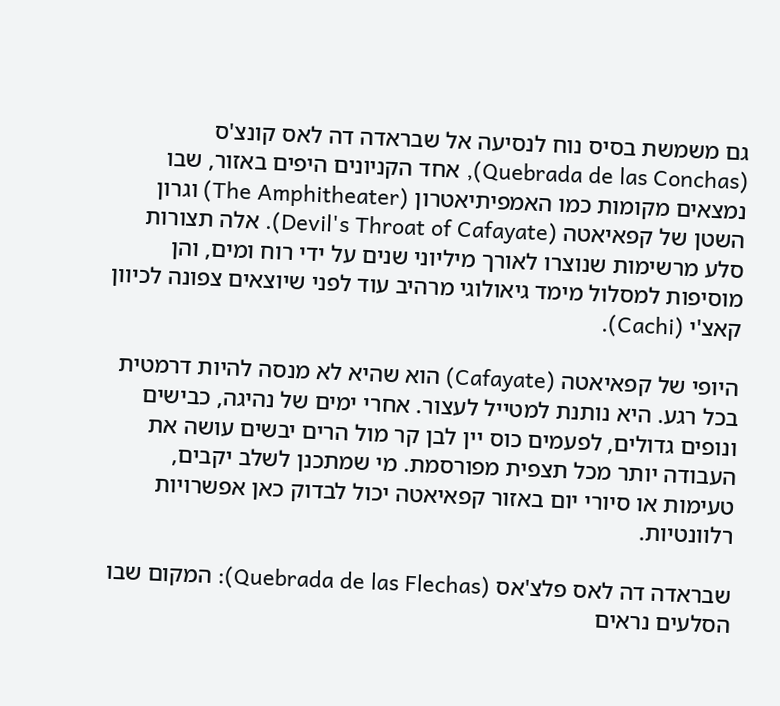גם משמשת בסיס נוח לנסיעה אל שבראדה דה לאס קונצ'ס (Quebrada de las Conchas), אחד הקניונים היפים באזור, שבו נמצאים מקומות כמו האמפיתיאטרון (The Amphitheater) וגרון השטן של קפאיאטה (Devil's Throat of Cafayate). אלה תצורות סלע מרשימות שנוצרו לאורך מיליוני שנים על ידי רוח ומים, והן מוסיפות למסלול מימד גיאולוגי מרהיב עוד לפני שיוצאים צפונה לכיוון קאצ'י (Cachi).

היופי של קפאיאטה (Cafayate) הוא שהיא לא מנסה להיות דרמטית בכל רגע. היא נותנת למטייל לעצור. אחרי ימים של נהיגה, כבישים ונופים גדולים, לפעמים כוס יין לבן קר מול הרים יבשים עושה את העבודה יותר מכל תצפית מפורסמת. מי שמתכנן לשלב יקבים, טעימות או סיורי יום באזור קפאיאטה יכול לבדוק כאן אפשרויות רלוונטיות.

שבראדה דה לאס פלצ'אס (Quebrada de las Flechas): המקום שבו הסלעים נראים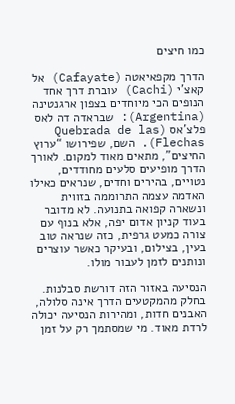כמו חיצים

הדרך מקפאיאטה (Cafayate) אל קאצ'י (Cachi) עוברת דרך אחד הנופים הכי מיוחדים בצפון ארגנטינה (Argentina): שבראדה דה לאס פלצ'אס (Quebrada de las Flechas). השם, שפירושו “ערוץ החיצים”, מתאים מאוד למקום. לאורך הדרך מופיעים סלעים מחודדים, נטויים, בהירים וחדים, שנראים כאילו האדמה עצמה התרוממה בזווית ונשארה קפואה בתנועה. לא מדובר בעוד קניון אדום יפה, אלא בנוף עם צורה כמעט גרפית, כזה שנראה טוב בעין, בצילום, ובעיקר כאשר עוצרים ונותנים לזמן לעבור מולו.

הנסיעה באזור הזה דורשת סבלנות. בחלק מהמקטעים הדרך אינה סלולה, האבנים חדות, ומהירות הנסיעה יכולה לרדת מאוד. מי שמסתמך רק על זמן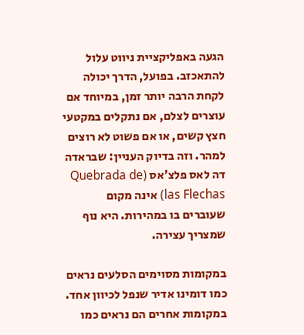הגעה באפליקציית ניווט עלול להתאכזב. בפועל, הדרך יכולה לקחת הרבה יותר זמן, במיוחד אם עוצרים לצלם, אם נתקלים במקטעי חצץ קשים, או אם פשוט לא רוצים למהר. וזה בדיוק העניין: שבראדה דה לאס פלצ'אס (Quebrada de las Flechas) אינה מקום שעוברים בו במהירות. היא נוף שמצריך עצירה.

במקומות מסוימים הסלעים נראים כמו דומינו אדיר שנפל לכיוון אחד. במקומות אחרים הם נראים כמו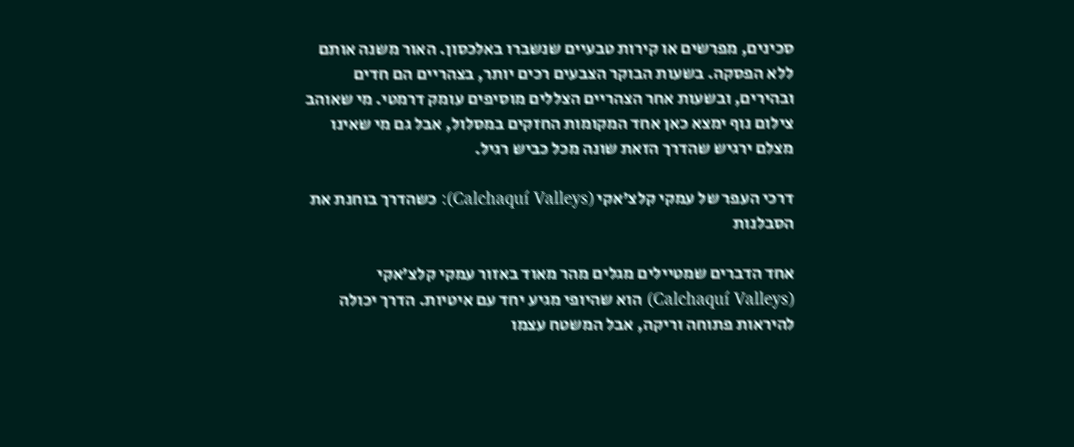סכינים, מפרשים או קירות טבעיים שנשברו באלכסון. האור משנה אותם ללא הפסקה. בשעות הבוקר הצבעים רכים יותר, בצהריים הם חדים ובהירים, ובשעות אחר הצהריים הצללים מוסיפים עומק דרמטי. מי שאוהב צילום נוף ימצא כאן אחד המקומות החזקים במסלול, אבל גם מי שאינו מצלם ירגיש שהדרך הזאת שונה מכל כביש רגיל.

דרכי העפר של עמקי קלצ'אקי (Calchaquí Valleys): כשהדרך בוחנת את הסבלנות

אחד הדברים שמטיילים מגלים מהר מאוד באזור עמקי קלצ'אקי (Calchaquí Valleys) הוא שהיופי מגיע יחד עם איטיות. הדרך יכולה להיראות פתוחה וריקה, אבל המשטח עצמו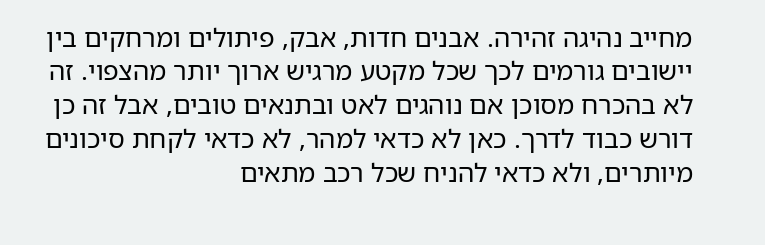מחייב נהיגה זהירה. אבנים חדות, אבק, פיתולים ומרחקים בין יישובים גורמים לכך שכל מקטע מרגיש ארוך יותר מהצפוי. זה לא בהכרח מסוכן אם נוהגים לאט ובתנאים טובים, אבל זה כן דורש כבוד לדרך. כאן לא כדאי למהר, לא כדאי לקחת סיכונים מיותרים, ולא כדאי להניח שכל רכב מתאים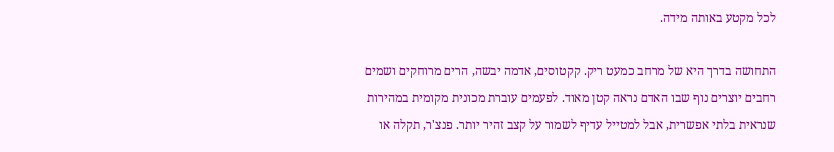לכל מקטע באותה מידה.

התחושה בדרך היא של מרחב כמעט ריק. קקטוסים, אדמה יבשה, הרים מרוחקים ושמים רחבים יוצרים נוף שבו האדם נראה קטן מאוד. לפעמים עוברת מכונית מקומית במהירות שנראית בלתי אפשרית, אבל למטייל עדיף לשמור על קצב זהיר יותר. פנצ'ר, תקלה או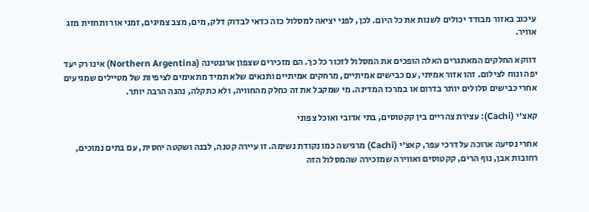עיכוב באזור מבודד יכולים לשנות את כל היום. לכן, לפני יציאה למסלול כזה כדאי לבדוק דלק, מים, מצב צמיגים, זמני אור ותחזית מזג אוויר.

דווקא החלקים המאתגרים האלה הופכים את המסלול לזכור כל כך. הם מזכירים שצפון ארגנטינה (Northern Argentina) אינו רק יעד יפה ונוח לצילום. זהו אזור אמיתי, עם כבישים אמיתיים, מרחקים אמיתיים ותנאים שלא תמיד מתאימים לציפיות של מטיילים שמגיעים אחרי כבישים סלולים יותר בדרום או במרכז המדינה. מי שמקבל את זה כחלק מהחוויה, ולא כתקלה, נהנה הרבה יותר.

קאצ'י (Cachi): עצירת צהריים בין קקטוסים, בתי אדובי ואוכל צפוני

אחרי נסיעה ארוכה על דרכי עפר, קאצ'י (Cachi) מרגישה כמו נקודת נשימה. זו עיירה קטנה, לבנה ושקטה יחסית, עם בתים נמוכים, רחובות אבן, נוף הרים, קקטוסים ואווירה שמזכירה שהמסלול הזה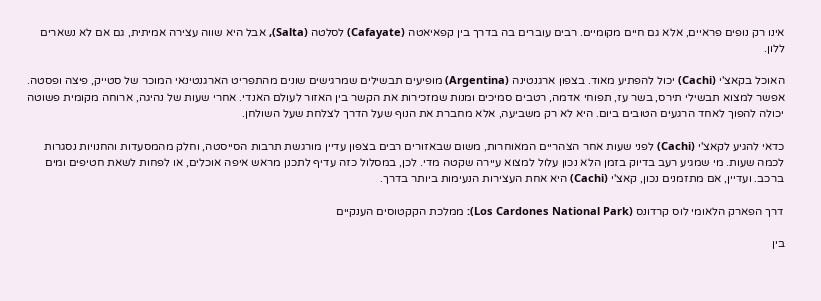אינו רק נופים פראיים, אלא גם חיים מקומיים. רבים עוברים בה בדרך בין קפאיאטה (Cafayate) לסלטה (Salta), אבל היא שווה עצירה אמיתית, גם אם לא נשארים ללון.

האוכל בקאצ'י (Cachi) יכול להפתיע מאוד. בצפון ארגנטינה (Argentina) מופיעים תבשילים שמרגישים שונים מהתפריט הארגנטינאי המוכר של סטייק, פיצה ופסטה. אפשר למצוא תבשילי תירס, בשר עז, תפוחי אדמה, רטבים סמיכים ומנות שמזכירות את הקשר בין האזור לעולם האנדי. אחרי שעות של נהיגה, ארוחה מקומית פשוטה יכולה להפוך לאחד הרגעים הטובים ביום. היא לא רק משביעה, אלא מחברת את הנוף שעל הדרך לצלחת שעל השולחן.

כדאי להגיע לקאצ'י (Cachi) לפני שעות אחר הצהריים המאוחרות, משום שבאזורים רבים בצפון עדיין מורגשת תרבות הסייסטה, וחלק מהמסעדות והחנויות נסגרות לכמה שעות. מי שמגיע רעב בדיוק בזמן הלא נכון עלול למצוא עיירה שקטה מדי. לכן, במסלול כזה עדיף לתכנן מראש איפה אוכלים, או לפחות לשאת חטיפים ומים ברכב. ועדיין, אם מתזמנים נכון, קאצ'י (Cachi) היא אחת העצירות הנעימות ביותר בדרך.

דרך הפארק הלאומי לוס קרדונס (Los Cardones National Park): ממלכת הקקטוסים הענקיים

בין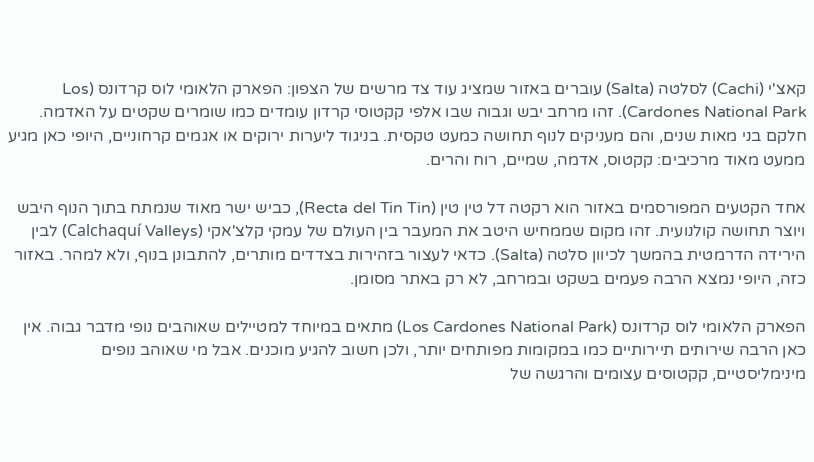קאצ'י (Cachi) לסלטה (Salta) עוברים באזור שמציג עוד צד מרשים של הצפון: הפארק הלאומי לוס קרדונס (Los Cardones National Park). זהו מרחב יבש וגבוה שבו אלפי קקטוסי קרדון עומדים כמו שומרים שקטים על האדמה. חלקם בני מאות שנים, והם מעניקים לנוף תחושה כמעט טקסית. בניגוד ליערות ירוקים או אגמים קרחוניים, היופי כאן מגיע ממעט מאוד מרכיבים: קקטוס, אדמה, שמיים, רוח והרים.

אחד הקטעים המפורסמים באזור הוא רקטה דל טין טין (Recta del Tin Tin), כביש ישר מאוד שנמתח בתוך הנוף היבש ויוצר תחושה קולנועית. זהו מקום שממחיש היטב את המעבר בין העולם של עמקי קלצ'אקי (Calchaquí Valleys) לבין הירידה הדרמטית בהמשך לכיוון סלטה (Salta). כדאי לעצור בזהירות בצדדים מותרים, להתבונן בנוף, ולא למהר. באזור כזה, היופי נמצא הרבה פעמים בשקט ובמרחב, לא רק באתר מסומן.

הפארק הלאומי לוס קרדונס (Los Cardones National Park) מתאים במיוחד למטיילים שאוהבים נופי מדבר גבוה. אין כאן הרבה שירותים תיירותיים כמו במקומות מפותחים יותר, ולכן חשוב להגיע מוכנים. אבל מי שאוהב נופים מינימליסטיים, קקטוסים עצומים והרגשה של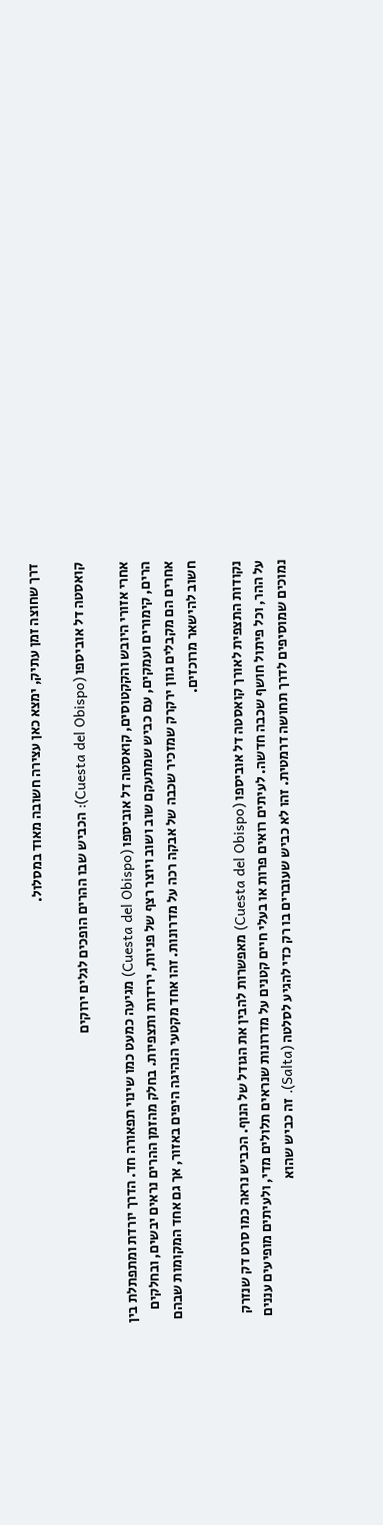דרך שחוצה זמן עתיק, ימצא כאן עצירה חשובה מאוד במסלול.

קואסטה דל אוביספו (Cuesta del Obispo): הכביש שבו ההרים הופכים לגלים ירוקים

אחרי אזורי היובש והקקטוסים, קואסטה דל אוביספו (Cuesta del Obispo) מגיעה כמעט כמו שינוי תפאורה חד. הדרך יורדת ומתפתלת בין הרים, קימורים ועמקים, עם כביש שמתעקם שוב ושוב ויוצר רצף של פניות, ירידות ותצפיות. בחלק מהזמן ההרים נראים יבשים, ובחלקים אחרים הם מקבלים גוון ירקרק שמזכיר שכבה של אבקה רכה על מדרונות. זהו אחד מקטעי הנהיגה היפים באזור, אך גם אחד המקומות שבהם חשוב להישאר מרוכזים.

נקודות התצפית לאורך קואסטה דל אוביספו (Cuesta del Obispo) מאפשרות להבין את הגודל של הנוף. הכביש נראה כמו סרט דק שנזרק על ההר, וכל פיתול חושף שכבה חדשה. לעיתים רואים פרות או בעלי חיים קטנים על מדרונות שנראים תלולים מדי, ולעיתים מופיעים עננים נמוכים שמוסיפים לדרך תחושה דרמטית. זהו לא כביש שעוברים בו רק כדי להגיע לסלטה (Salta). זה כביש שהוא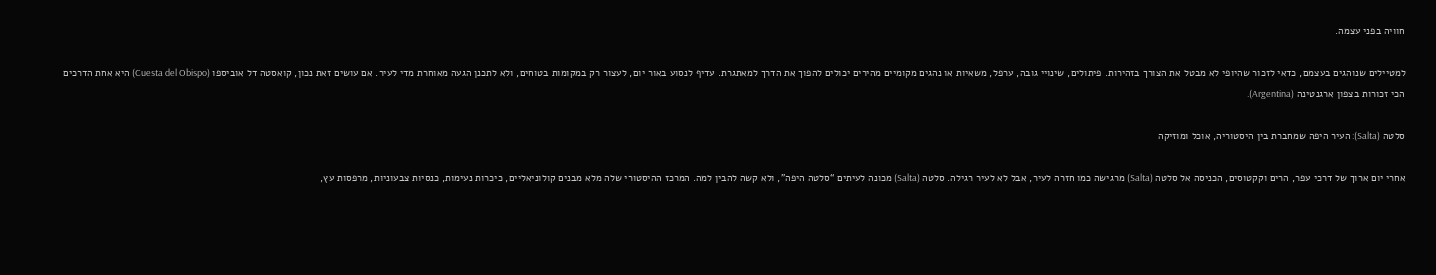חוויה בפני עצמה.

למטיילים שנוהגים בעצמם, כדאי לזכור שהיופי לא מבטל את הצורך בזהירות. פיתולים, שינויי גובה, ערפל, משאיות או נהגים מקומיים מהירים יכולים להפוך את הדרך למאתגרת. עדיף לנסוע באור יום, לעצור רק במקומות בטוחים, ולא לתכנן הגעה מאוחרת מדי לעיר. אם עושים זאת נכון, קואסטה דל אוביספו (Cuesta del Obispo) היא אחת הדרכים הכי זכורות בצפון ארגנטינה (Argentina).

סלטה (Salta): העיר היפה שמחברת בין היסטוריה, אוכל ומוזיקה

אחרי יום ארוך של דרכי עפר, הרים וקקטוסים, הכניסה אל סלטה (Salta) מרגישה כמו חזרה לעיר, אבל לא לעיר רגילה. סלטה (Salta) מכונה לעיתים “סלטה היפה”, ולא קשה להבין למה. המרכז ההיסטורי שלה מלא מבנים קולוניאליים, כיכרות נעימות, כנסיות צבעוניות, מרפסות עץ,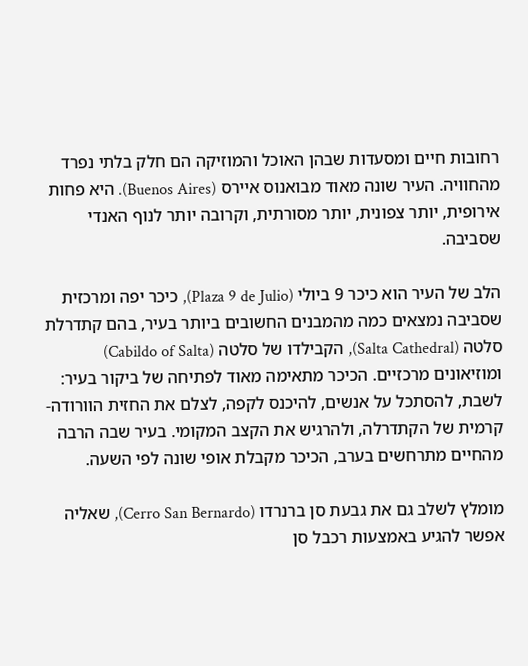רחובות חיים ומסעדות שבהן האוכל והמוזיקה הם חלק בלתי נפרד מהחוויה. העיר שונה מאוד מבואנוס איירס (Buenos Aires). היא פחות אירופית, יותר צפונית, יותר מסורתית, וקרובה יותר לנוף האנדי שסביבה.

הלב של העיר הוא כיכר 9 ביולי (Plaza 9 de Julio), כיכר יפה ומרכזית שסביבה נמצאים כמה מהמבנים החשובים ביותר בעיר, בהם קתדרלת סלטה (Salta Cathedral), הקבילדו של סלטה (Cabildo of Salta) ומוזיאונים מרכזיים. הכיכר מתאימה מאוד לפתיחה של ביקור בעיר: לשבת, להסתכל על אנשים, להיכנס לקפה, לצלם את החזית הוורודה-קרמית של הקתדרלה, ולהרגיש את הקצב המקומי. בעיר שבה הרבה מהחיים מתרחשים בערב, הכיכר מקבלת אופי שונה לפי השעה.

מומלץ לשלב גם את גבעת סן ברנרדו (Cerro San Bernardo), שאליה אפשר להגיע באמצעות רכבל סן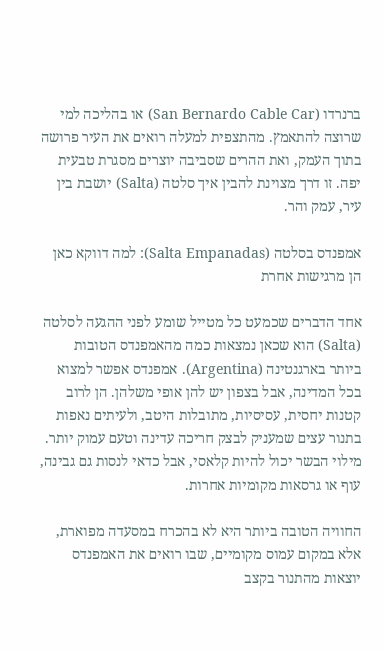ברנרדו (San Bernardo Cable Car) או בהליכה למי שרוצה להתאמץ. מהתצפית למעלה רואים את העיר פרושה בתוך העמק, ואת ההרים שסביבה יוצרים מסגרת טבעית יפה. זו דרך מצוינת להבין איך סלטה (Salta) יושבת בין עיר, עמק והר.

אמפנדס בסלטה (Salta Empanadas): למה דווקא כאן הן מרגישות אחרת

אחד הדברים שכמעט כל מטייל שומע לפני ההגעה לסלטה (Salta) הוא שכאן נמצאות כמה מהאמפנדס הטובות ביותר בארגנטינה (Argentina). אמפנדס אפשר למצוא בכל המדינה, אבל בצפון יש להן אופי משלהן. הן לרוב קטנות יחסית, עסיסיות, מתובלות היטב, ולעיתים נאפות בתנור עצים שמעניק לבצק חריכה עדינה וטעם עמוק יותר. מילוי הבשר יכול להיות קלאסי, אבל כדאי לנסות גם גבינה, עוף או גרסאות מקומיות אחרות.

החוויה הטובה ביותר היא לא בהכרח במסעדה מפוארת, אלא במקום עמוס מקומיים, שבו רואים את האמפנדס יוצאות מהתנור בקצב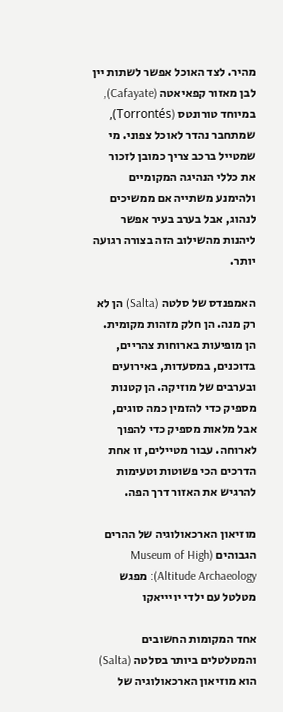מהיר. לצד האוכל אפשר לשתות יין לבן מאזור קפאיאטה (Cafayate), במיוחד טורונטס (Torrontés), שמתחבר נהדר לאוכל צפוני. מי שמטייל ברכב צריך כמובן לזכור את כללי הנהיגה המקומיים ולהימנע משתייה אם ממשיכים לנהוג, אבל בערב בעיר אפשר ליהנות מהשילוב הזה בצורה רגועה יותר.

האמפנדס של סלטה (Salta) הן לא רק מנה. הן חלק מזהות מקומית. הן מופיעות בארוחות צהריים, בדוכנים, במסעדות, באירועים ובערבים של מוזיקה. הן קטנות מספיק כדי להזמין כמה סוגים, אבל מלאות מספיק כדי להפוך לארוחה. עבור מטיילים, זו אחת הדרכים הכי פשוטות וטעימות להרגיש את האזור דרך הפה.

מוזיאון הארכאולוגיה של ההרים הגבוהים (Museum of High Altitude Archaeology): מפגש מטלטל עם ילדי יויייאקו

אחד המקומות החשובים והמטלטלים ביותר בסלטה (Salta) הוא מוזיאון הארכאולוגיה של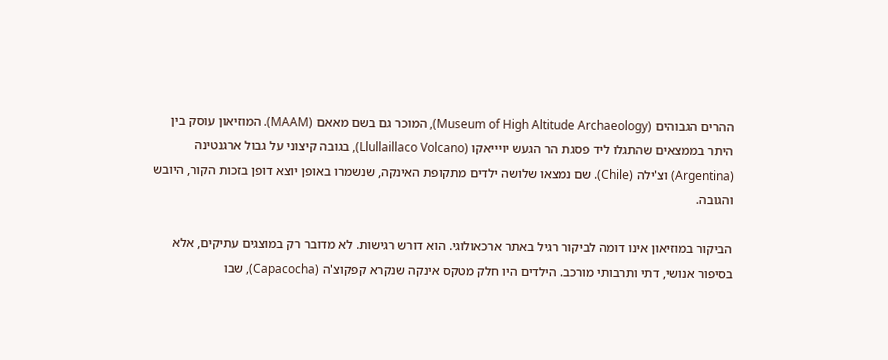ההרים הגבוהים (Museum of High Altitude Archaeology), המוכר גם בשם מאאם (MAAM). המוזיאון עוסק בין היתר בממצאים שהתגלו ליד פסגת הר הגעש יויייאקו (Llullaillaco Volcano), בגובה קיצוני על גבול ארגנטינה (Argentina) וצ'ילה (Chile). שם נמצאו שלושה ילדים מתקופת האינקה, שנשמרו באופן יוצא דופן בזכות הקור, היובש והגובה.

הביקור במוזיאון אינו דומה לביקור רגיל באתר ארכאולוגי. הוא דורש רגישות. לא מדובר רק במוצגים עתיקים, אלא בסיפור אנושי, דתי ותרבותי מורכב. הילדים היו חלק מטקס אינקה שנקרא קפקוצ'ה (Capacocha), שבו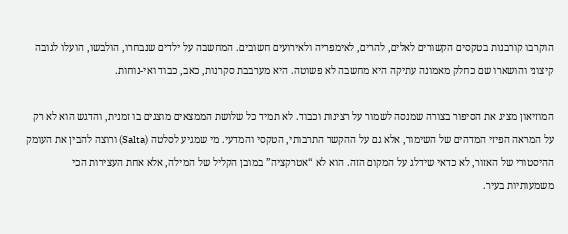הוקרבו קורבנות בטקסים הקשורים לאלים, להרים, לאימפריה ולאירועים חשובים. המחשבה על ילדים שנבחרו, הולבשו, הועלו לגובה קיצוני והושארו שם כחלק מאמונה עתיקה היא מחשבה לא פשוטה. היא מערבבת סקרנות, כאב, כבוד ואי-נוחות.

המוזיאון מציג את הסיפור בצורה שמנסה לשמור על רצינות וכבוד. לא תמיד כל שלושת הממצאים מוצגים בו זמנית, והדגש הוא לא רק על המראה הפיזי המדהים של השימור, אלא גם על ההקשר התרבותי, הטקסי והמדעי. מי שמגיע לסלטה (Salta) ורוצה להבין את העומק ההיסטורי של האזור, לא כדאי שידלג על המקום הזה. הוא לא “אטרקציה” במובן הקליל של המילה, אלא אחת העצירות הכי משמעותיות בעיר.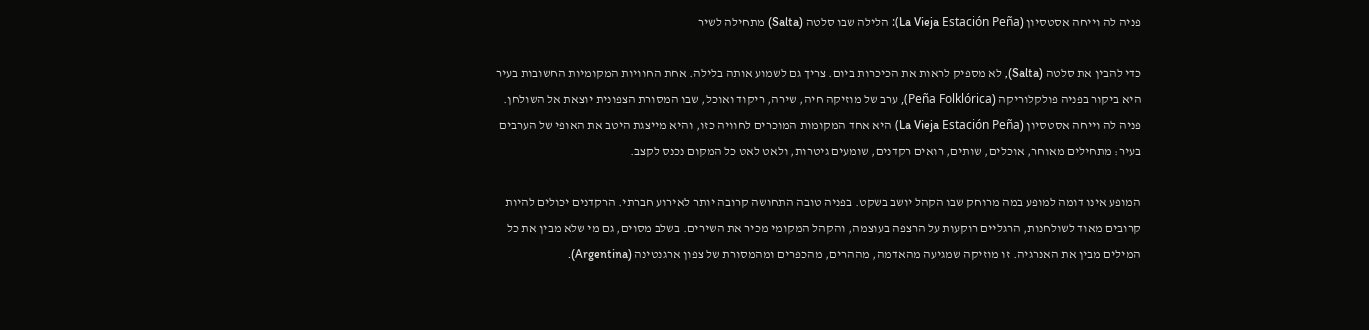פניה לה וייחה אסטסיון (La Vieja Estación Peña): הלילה שבו סלטה (Salta) מתחילה לשיר

כדי להבין את סלטה (Salta), לא מספיק לראות את הכיכרות ביום. צריך גם לשמוע אותה בלילה. אחת החוויות המקומיות החשובות בעיר היא ביקור בפניה פולקלוריקה (Peña Folklórica), ערב של מוזיקה חיה, שירה, ריקוד ואוכל, שבו המסורת הצפונית יוצאת אל השולחן. פניה לה וייחה אסטסיון (La Vieja Estación Peña) היא אחד המקומות המוכרים לחוויה כזו, והיא מייצגת היטב את האופי של הערבים בעיר: מתחילים מאוחר, אוכלים, שותים, רואים רקדנים, שומעים גיטרות, ולאט לאט כל המקום נכנס לקצב.

המופע אינו דומה למופע במה מרוחק שבו הקהל יושב בשקט. בפניה טובה התחושה קרובה יותר לאירוע חברתי. הרקדנים יכולים להיות קרובים מאוד לשולחנות, הרגליים רוקעות על הרצפה בעוצמה, והקהל המקומי מכיר את השירים. בשלב מסוים, גם מי שלא מבין את כל המילים מבין את האנרגיה. זו מוזיקה שמגיעה מהאדמה, מההרים, מהכפרים ומהמסורת של צפון ארגנטינה (Argentina).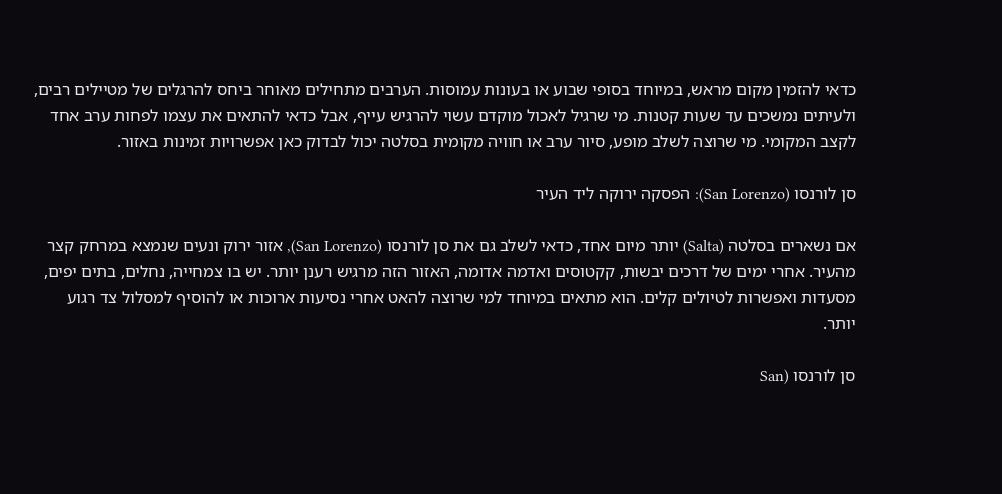כדאי להזמין מקום מראש, במיוחד בסופי שבוע או בעונות עמוסות. הערבים מתחילים מאוחר ביחס להרגלים של מטיילים רבים, ולעיתים נמשכים עד שעות קטנות. מי שרגיל לאכול מוקדם עשוי להרגיש עייף, אבל כדאי להתאים את עצמו לפחות ערב אחד לקצב המקומי. מי שרוצה לשלב מופע, סיור ערב או חוויה מקומית בסלטה יכול לבדוק כאן אפשרויות זמינות באזור.

סן לורנסו (San Lorenzo): הפסקה ירוקה ליד העיר

אם נשארים בסלטה (Salta) יותר מיום אחד, כדאי לשלב גם את סן לורנסו (San Lorenzo), אזור ירוק ונעים שנמצא במרחק קצר מהעיר. אחרי ימים של דרכים יבשות, קקטוסים ואדמה אדומה, האזור הזה מרגיש רענן יותר. יש בו צמחייה, נחלים, בתים יפים, מסעדות ואפשרות לטיולים קלים. הוא מתאים במיוחד למי שרוצה להאט אחרי נסיעות ארוכות או להוסיף למסלול צד רגוע יותר.

סן לורנסו (San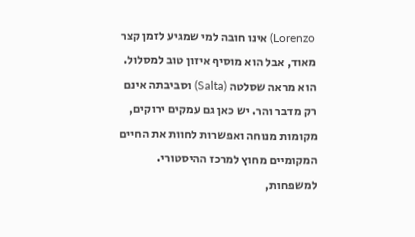Lorenzo) אינו חובה למי שמגיע לזמן קצר מאוד, אבל הוא מוסיף איזון טוב למסלול. הוא מראה שסלטה (Salta) וסביבתה אינם רק מדבר והר. יש כאן גם עמקים ירוקים, מקומות מנוחה ואפשרות לחוות את החיים המקומיים מחוץ למרכז ההיסטורי. למשפחות,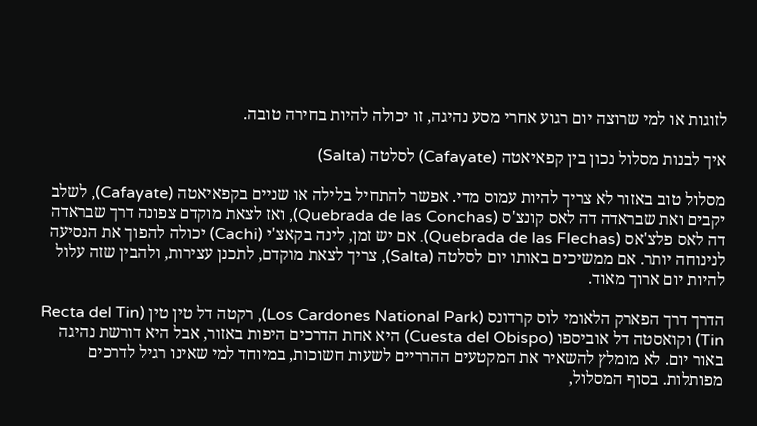לזוגות או למי שרוצה יום רגוע אחרי מסע נהיגה, זו יכולה להיות בחירה טובה.

איך לבנות מסלול נכון בין קפאיאטה (Cafayate) לסלטה (Salta)

מסלול טוב באזור לא צריך להיות עמוס מדי. אפשר להתחיל בלילה או שניים בקפאיאטה (Cafayate), לשלב יקבים ואת שבראדה דה לאס קונצ'ס (Quebrada de las Conchas), ואז לצאת מוקדם צפונה דרך שבראדה דה לאס פלצ'אס (Quebrada de las Flechas). אם יש זמן, לינה בקאצ'י (Cachi) יכולה להפוך את הנסיעה לנינוחה יותר. אם ממשיכים באותו יום לסלטה (Salta), צריך לצאת מוקדם, לתכנן עצירות, ולהבין שזה עלול להיות יום ארוך מאוד.

הדרך דרך הפארק הלאומי לוס קרדונס (Los Cardones National Park), רקטה דל טין טין (Recta del Tin Tin) וקואסטה דל אוביספו (Cuesta del Obispo) היא אחת הדרכים היפות באזור, אבל היא דורשת נהיגה באור יום. לא מומלץ להשאיר את המקטעים ההרריים לשעות חשוכות, במיוחד למי שאינו רגיל לדרכים מפותלות. בסוף המסלול,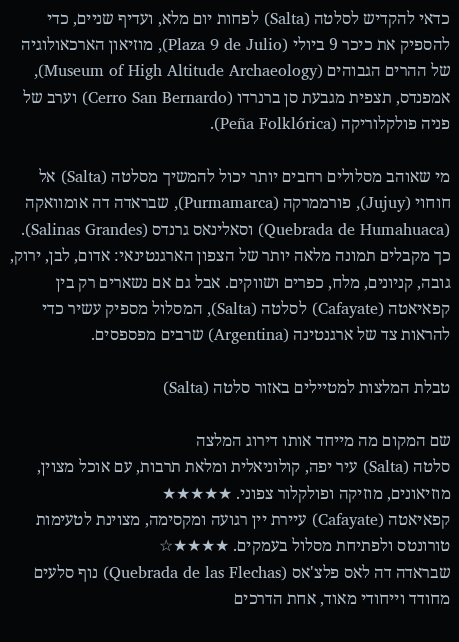כדאי להקדיש לסלטה (Salta) לפחות יום מלא, ועדיף שניים, כדי להספיק את כיכר 9 ביולי (Plaza 9 de Julio), מוזיאון הארכאולוגיה של ההרים הגבוהים (Museum of High Altitude Archaeology), אמפנדס, תצפית מגבעת סן ברנרדו (Cerro San Bernardo) וערב של פניה פולקלוריקה (Peña Folklórica).

מי שאוהב מסלולים רחבים יותר יכול להמשיך מסלטה (Salta) אל חוחוי (Jujuy), פורממרקה (Purmamarca), שבראדה דה אומוואקה (Quebrada de Humahuaca) וסאלינאס גרנדס (Salinas Grandes). כך מקבלים תמונה מלאה יותר של הצפון הארגנטינאי: אדום, לבן, ירוק, גובה, קניונים, מלח, כפרים ושווקים. אבל גם אם נשארים רק בין קפאיאטה (Cafayate) לסלטה (Salta), המסלול מספיק עשיר כדי להראות צד של ארגנטינה (Argentina) שרבים מפספסים.

טבלת המלצות למטיילים באזור סלטה (Salta)

שם המקום מה מייחד אותו דירוג המלצה
סלטה (Salta) עיר יפה, קולוניאלית ומלאת תרבות, עם אוכל מצוין, מוזיאונים, מוזיקה ופולקלור צפוני. ★★★★★
קפאיאטה (Cafayate) עיירת יין רגועה ומקסימה, מצוינת לטעימות טורונטס ולפתיחת מסלול בעמקים. ★★★★☆
שבראדה דה לאס פלצ'אס (Quebrada de las Flechas) נוף סלעים מחודד וייחודי מאוד, אחת הדרכים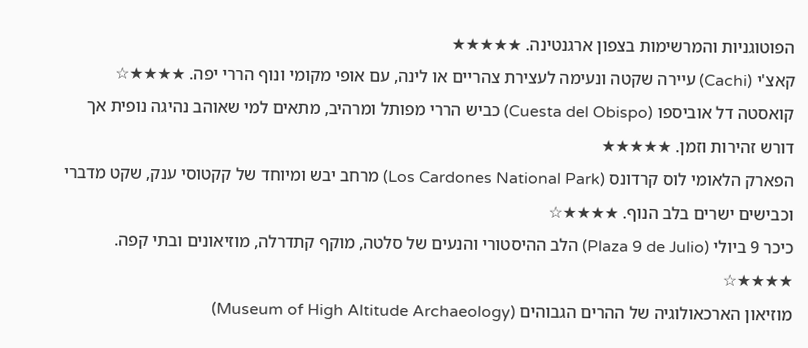הפוטוגניות והמרשימות בצפון ארגנטינה. ★★★★★
קאצ'י (Cachi) עיירה שקטה ונעימה לעצירת צהריים או לינה, עם אופי מקומי ונוף הררי יפה. ★★★★☆
קואסטה דל אוביספו (Cuesta del Obispo) כביש הררי מפותל ומרהיב, מתאים למי שאוהב נהיגה נופית אך דורש זהירות וזמן. ★★★★★
הפארק הלאומי לוס קרדונס (Los Cardones National Park) מרחב יבש ומיוחד של קקטוסי ענק, שקט מדברי וכבישים ישרים בלב הנוף. ★★★★☆
כיכר 9 ביולי (Plaza 9 de Julio) הלב ההיסטורי והנעים של סלטה, מוקף קתדרלה, מוזיאונים ובתי קפה. ★★★★☆
מוזיאון הארכאולוגיה של ההרים הגבוהים (Museum of High Altitude Archaeology)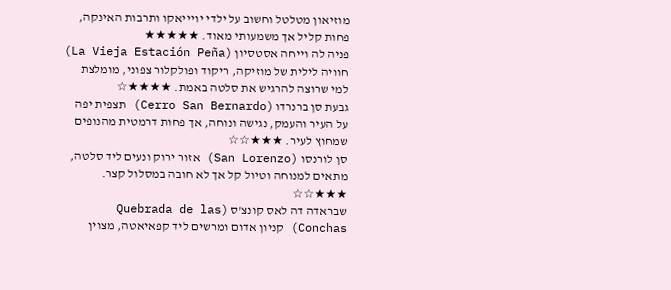מוזיאון מטלטל וחשוב על ילדי יויייאקו ותרבות האינקה, פחות קליל אך משמעותי מאוד. ★★★★★
פניה לה וייחה אסטסיון (La Vieja Estación Peña) חוויה לילית של מוזיקה, ריקוד ופולקלור צפוני, מומלצת למי שרוצה להרגיש את סלטה באמת. ★★★★☆
גבעת סן ברנרדו (Cerro San Bernardo) תצפית יפה על העיר והעמק, נגישה ונוחה, אך פחות דרמטית מהנופים שמחוץ לעיר. ★★★☆☆
סן לורנסו (San Lorenzo) אזור ירוק ונעים ליד סלטה, מתאים למנוחה וטיול קל אך לא חובה במסלול קצר. ★★★☆☆
שבראדה דה לאס קונצ'ס (Quebrada de las Conchas) קניון אדום ומרשים ליד קפאיאטה, מצוין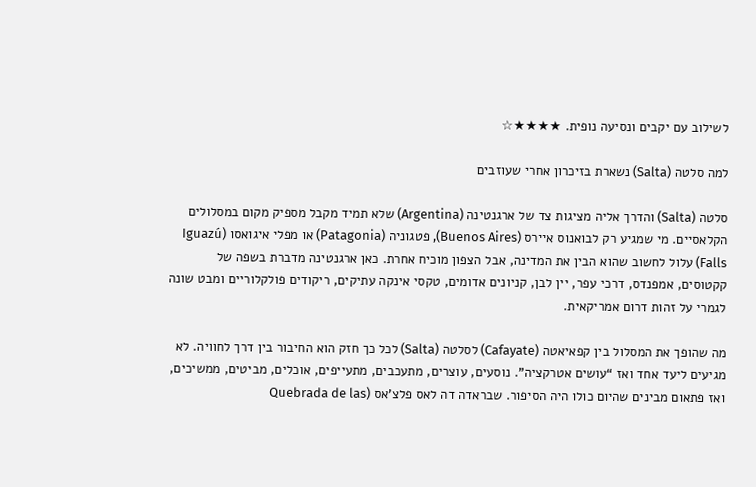לשילוב עם יקבים ונסיעה נופית. ★★★★☆

למה סלטה (Salta) נשארת בזיכרון אחרי שעוזבים

סלטה (Salta) והדרך אליה מציגות צד של ארגנטינה (Argentina) שלא תמיד מקבל מספיק מקום במסלולים הקלאסיים. מי שמגיע רק לבואנוס איירס (Buenos Aires), פטגוניה (Patagonia) או מפלי איגואסו (Iguazú Falls) עלול לחשוב שהוא הבין את המדינה, אבל הצפון מוכיח אחרת. כאן ארגנטינה מדברת בשפה של קקטוסים, אמפנדס, דרכי עפר, יין לבן, קניונים אדומים, טקסי אינקה עתיקים, ריקודים פולקלוריים ומבט שונה לגמרי על זהות דרום אמריקאית.

מה שהופך את המסלול בין קפאיאטה (Cafayate) לסלטה (Salta) לכל כך חזק הוא החיבור בין דרך לחוויה. לא מגיעים ליעד אחד ואז “עושים אטרקציה”. נוסעים, עוצרים, מתעכבים, מתעייפים, אוכלים, מביטים, ממשיכים, ואז פתאום מבינים שהיום כולו היה הסיפור. שבראדה דה לאס פלצ'אס (Quebrada de las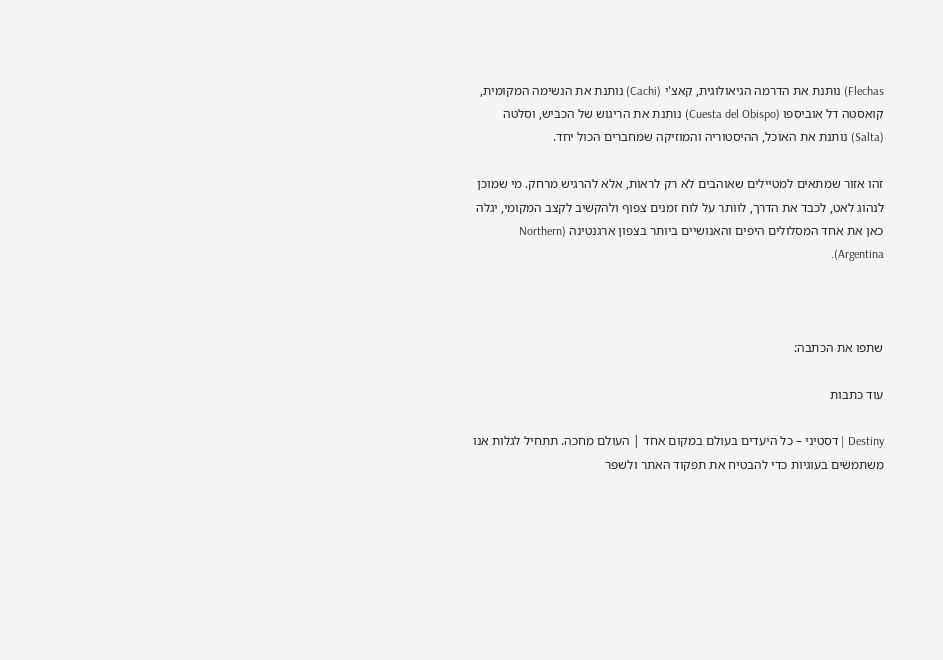Flechas) נותנת את הדרמה הגיאולוגית, קאצ'י (Cachi) נותנת את הנשימה המקומית, קואסטה דל אוביספו (Cuesta del Obispo) נותנת את הריגוש של הכביש, וסלטה (Salta) נותנת את האוכל, ההיסטוריה והמוזיקה שמחברים הכול יחד.

זהו אזור שמתאים למטיילים שאוהבים לא רק לראות, אלא להרגיש מרחק. מי שמוכן לנהוג לאט, לכבד את הדרך, לוותר על לוח זמנים צפוף ולהקשיב לקצב המקומי, יגלה כאן את אחד המסלולים היפים והאנושיים ביותר בצפון ארגנטינה (Northern Argentina).



שתפו את הכתבה:

עוד כתבות

Destiny | דסטיני – כל היעדים בעולם במקום אחד | העולם מחכה. תתחיל לגלות אנו משתמשים בעוגיות כדי להבטיח את תפקוד האתר ולשפר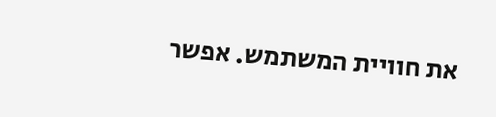את חוויית המשתמש. אפשר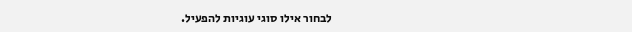לבחור אילו סוגי עוגיות להפעיל.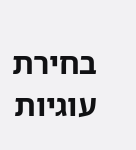בחירת עוגיות